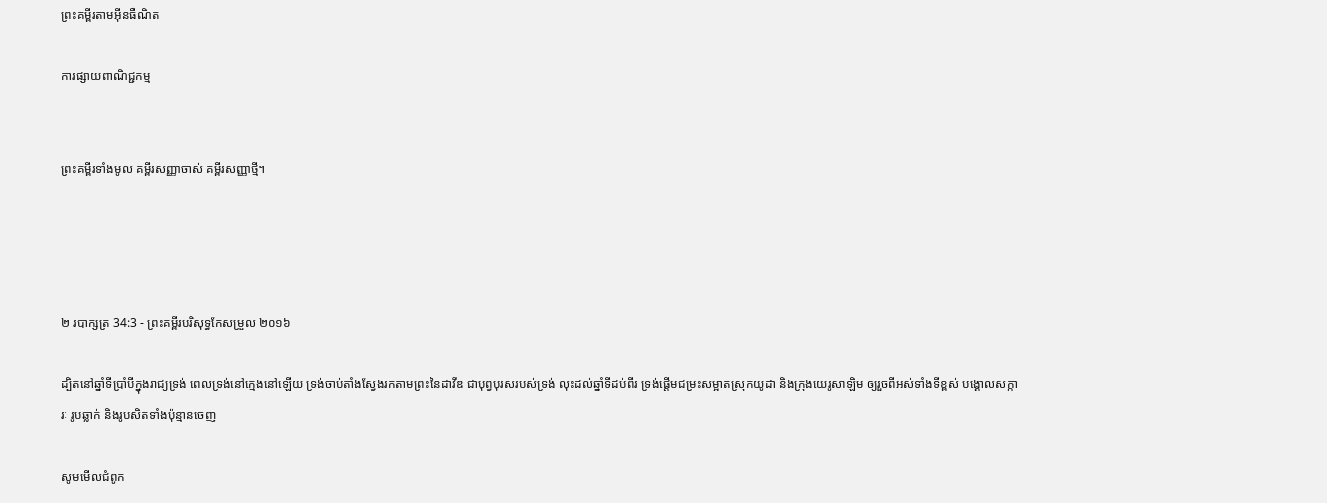ព្រះគម្ពីរតាមអ៊ីនធឺណិត

ការផ្សាយពាណិជ្ជកម្ម


ព្រះគម្ពីរទាំងមូល គម្ពីរសញ្ញាចាស់ គម្ពីរសញ្ញាថ្មី។




២ របា‌ក្សត្រ 34:3 - ព្រះគម្ពីរបរិសុទ្ធកែសម្រួល ២០១៦

ដ្បិតនៅឆ្នាំទីប្រាំបីក្នុងរាជ្យទ្រង់ ពេលទ្រង់នៅក្មេងនៅឡើយ ទ្រង់ចាប់តាំងស្វែងរកតាមព្រះនៃដាវីឌ ជាបុព្វ‌បុរសរបស់ទ្រង់ លុះដល់ឆ្នាំទីដប់ពីរ ទ្រង់ផ្តើមជម្រះសម្អាតស្រុកយូដា និងក្រុងយេរូ‌សាឡិម ឲ្យរួចពីអស់ទាំងទីខ្ពស់ បង្គោលសក្ការៈ រូបឆ្លាក់ និងរូបសិតទាំងប៉ុន្មានចេញ

សូមមើលជំពូក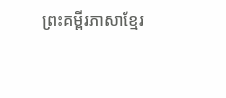ព្រះគម្ពីរភាសាខ្មែរ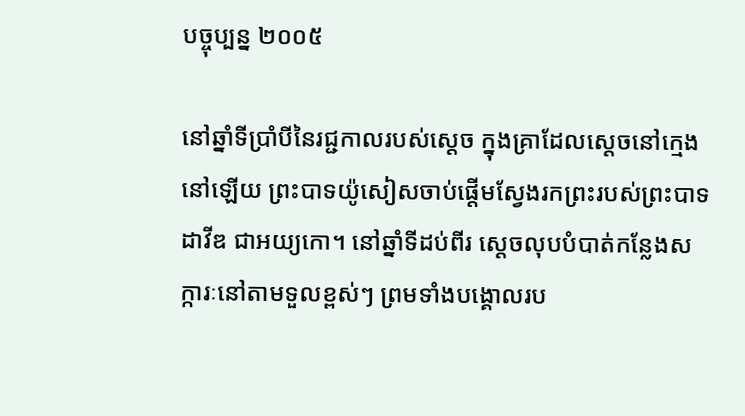បច្ចុប្បន្ន ២០០៥

នៅឆ្នាំទីប្រាំបីនៃរជ្ជ‌កាលរបស់ស្ដេច ក្នុងគ្រាដែលស្ដេចនៅក្មេងនៅឡើយ ព្រះ‌បាទយ៉ូ‌សៀសចាប់ផ្ដើមស្វែងរកព្រះរបស់ព្រះ‌បាទដាវីឌ ជាអយ្យ‌កោ។ នៅឆ្នាំទីដប់‌ពីរ ស្ដេចលុបបំបាត់កន្លែងសក្ការៈនៅតាមទួលខ្ពស់ៗ ព្រមទាំងបង្គោលរប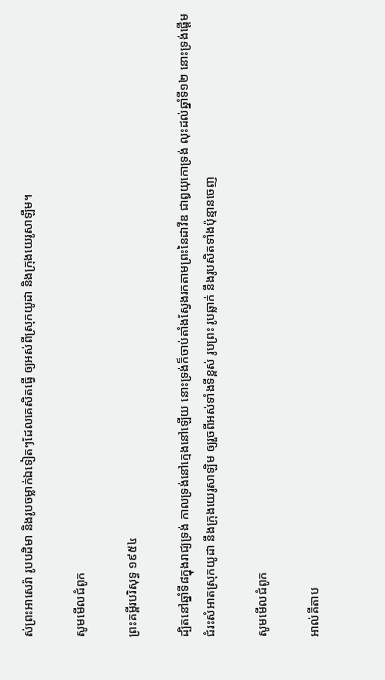ស់ព្រះ‌អា‌សេ‌រ៉ា រូបបដិមា និងរូបចម្លាក់ឯទៀតៗដែលគេសិតធ្វើ ឲ្យអស់ពីស្រុកយូដា និងក្រុងយេរូ‌សាឡឹម។

សូមមើលជំពូក

ព្រះគម្ពីរបរិសុទ្ធ ១៩៥៤

ដ្បិតនៅឆ្នាំទី៨ក្នុងរាជ្យទ្រង់ កាលទ្រង់នៅក្មេងនៅឡើយ នោះទ្រង់ក៏ចាប់តាំងស្វែងរកតាមព្រះនៃដាវីឌ ជាឰយុកោទ្រង់ លុះដល់ឆ្នាំទី១២ នោះទ្រង់ផ្តើមជំរះសំអាតស្រុកយូដា នឹងក្រុងយេរូ‌សាឡិម ឲ្យរួចពីអស់ទាំងទីខ្ពស់ រូបព្រះ រូបឆ្លាក់ នឹងរូបសិតទាំងប៉ុន្មានចេញ

សូមមើលជំពូក

អាល់គីតាប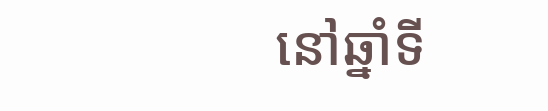នៅឆ្នាំទី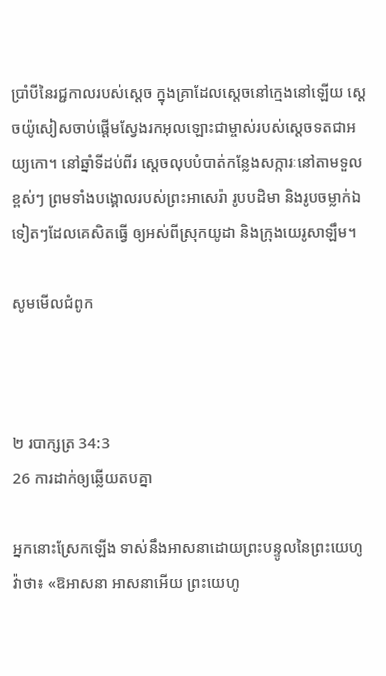ប្រាំបីនៃរជ្ជ‌កាលរបស់ស្តេច ក្នុងគ្រាដែលស្តេចនៅក្មេងនៅឡើយ ស្តេចយ៉ូ‌សៀសចាប់ផ្តើមស្វែងរកអុលឡោះជាម្ចាស់របស់ស្តេចទតជាអយ្យ‌កោ។ នៅឆ្នាំទីដប់‌ពីរ ស្តេចលុបបំបាត់កន្លែងសក្ការៈនៅតាមទួលខ្ពស់ៗ ព្រមទាំងបង្គោលរបស់ព្រះ‌អា‌សេ‌រ៉ា រូបបដិមា និងរូបចម្លាក់ឯទៀតៗដែលគេសិតធ្វើ ឲ្យអស់ពីស្រុកយូដា និងក្រុងយេរូ‌សាឡឹម។

សូមមើលជំពូក



២ របា‌ក្សត្រ 34:3
26 ការដាក់ឲ្យឆ្លើយតបគ្នា

អ្នកនោះស្រែកឡើង ទាស់នឹងអាស‌នាដោយព្រះ‌បន្ទូលនៃព្រះ‌យេហូវ៉ាថា៖ «ឱអាស‌នា អាសនាអើយ ព្រះ‌យេហូ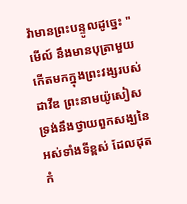វ៉ាមានព្រះ‌បន្ទូលដូច្នេះ "មើល៍ នឹងមានបុត្រាមួយកើតមកក្នុងព្រះវង្សរបស់ដាវីឌ ព្រះ‌នាមយ៉ូសៀស ទ្រង់នឹងថ្វាយពួកសង្ឃនៃអស់ទាំងទីខ្ពស់ ដែលដុតកំ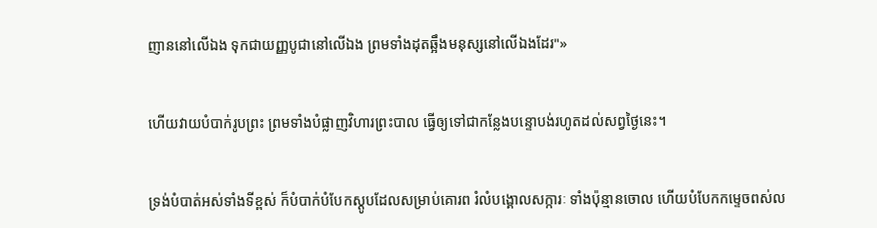ញាននៅលើឯង ទុកជាយញ្ញ‌បូជានៅលើឯង ព្រមទាំងដុតឆ្អឹងមនុស្សនៅលើឯងដែរ"»


ហើយវាយបំបាក់រូបព្រះ ព្រមទាំងបំផ្លាញវិហារព្រះ‌បាល ធ្វើឲ្យទៅជាកន្លែងបន្ទោបង់រហូតដល់សព្វថ្ងៃនេះ។


ទ្រង់បំបាត់អស់ទាំងទីខ្ពស់ ក៏បំបាក់បំបែកស្ដូបដែលសម្រាប់គោរព រំលំបង្គោលសក្ការៈ ទាំងប៉ុន្មានចោល ហើយបំបែកកម្ទេចពស់ល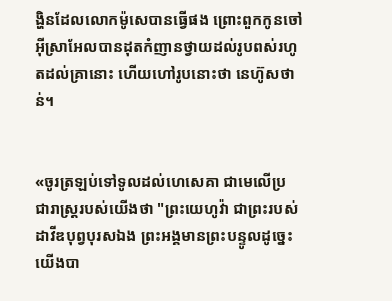ង្ហិនដែលលោកម៉ូសេបានធ្វើផង ព្រោះពួកកូនចៅអ៊ីស្រា‌អែលបានដុតកំញានថ្វាយដល់រូបពស់រហូតដល់គ្រានោះ ហើយហៅរូបនោះថា នេហ៊ូស‌ថាន់។


«ចូរត្រឡប់ទៅទូលដល់ហេ‌សេ‌គា ជាមេលើប្រជា‌រាស្ត្ររបស់យើងថា "ព្រះ‌យេហូវ៉ា ជាព្រះរបស់ដាវីឌបុព្វ‌បុរសឯង ព្រះ‌អង្គមានព្រះ‌បន្ទូលដូច្នេះ យើងបា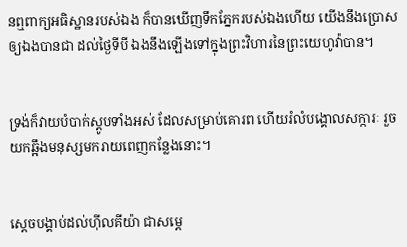នឮពាក្យអធិ‌ស្ឋានរបស់ឯង ក៏បានឃើញទឹកភ្នែករបស់ឯងហើយ យើងនឹងប្រោសឲ្យឯងបានជា ដល់ថ្ងៃទីបី ឯងនឹងឡើងទៅក្នុងព្រះ‌វិហារនៃព្រះ‌យេហូវ៉ាបាន។


ទ្រង់ក៏វាយបំបាក់ស្តូបទាំងអស់ ដែលសម្រាប់គោរព ហើយរំលំបង្គោលសក្ការៈ រួចយកឆ្អឹងមនុស្សមករាយពេញកន្លែងនោះ។


ស្ដេចបង្គាប់ដល់ហ៊ីល‌គីយ៉ា ជាសម្ដេ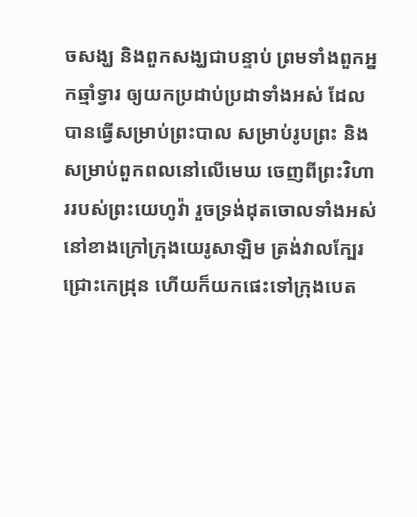ចសង្ឃ និងពួកសង្ឃជាបន្ទាប់ ព្រមទាំងពួកអ្នកឆ្មាំទ្វារ ឲ្យយកប្រដាប់‌ប្រដាទាំងអស់ ដែលបានធ្វើសម្រាប់ព្រះ‌បាល សម្រាប់រូបព្រះ និងសម្រាប់ពួកពលនៅលើមេឃ ចេញពីព្រះ‌វិហាររបស់ព្រះ‌យេហូវ៉ា រួចទ្រង់ដុតចោលទាំងអស់នៅខាងក្រៅក្រុងយេរូ‌សាឡិម ត្រង់វាលក្បែរជ្រោះកេដ្រុន ហើយក៏យកផេះទៅក្រុងបេត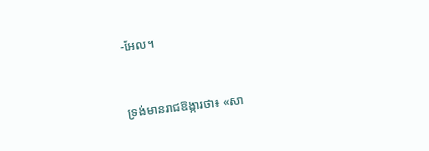-អែល។


ទ្រង់មានរាជ‌ឱង្ការថា៖ «សា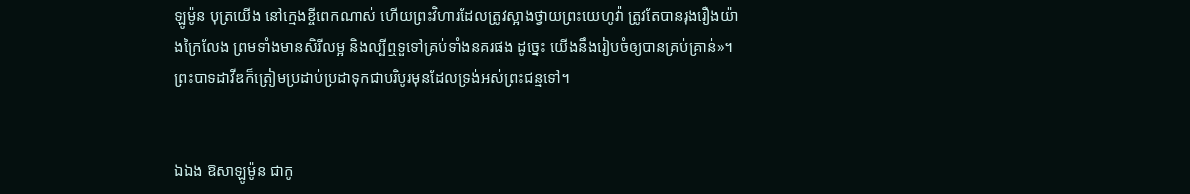ឡូម៉ូន បុត្រយើង នៅក្មេងខ្ចីពេកណាស់ ហើយព្រះ‌វិហារដែលត្រូវស្អាងថ្វាយព្រះ‌យេហូវ៉ា ត្រូវតែបានរុងរឿងយ៉ាងក្រៃ‌លែង ព្រមទាំងមានសិរីលម្អ និងល្បីឮទួទៅគ្រប់ទាំងនគរផង ដូច្នេះ យើងនឹងរៀបចំឲ្យបានគ្រប់គ្រាន់»។ ព្រះបាទដាវីឌក៏ត្រៀមប្រដាប់ប្រដាទុកជាបរិបូរមុនដែលទ្រង់អស់ព្រះ‌ជន្មទៅ។


ឯឯង ឱសាឡូម៉ូន ជាកូ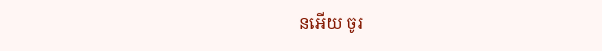នអើយ ចូរ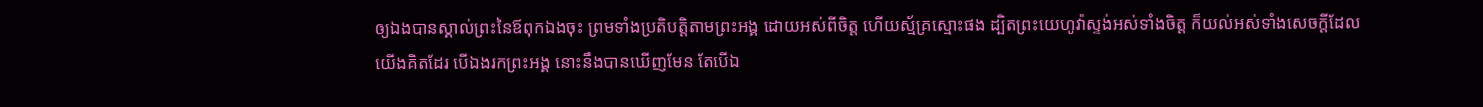ឲ្យឯងបានស្គាល់ព្រះនៃឪពុកឯងចុះ ព្រមទាំងប្រតិ‌បត្តិតាមព្រះ‌អង្គ ដោយអស់ពីចិត្ត ហើយស្ម័គ្រស្មោះផង ដ្បិតព្រះ‌យេហូវ៉ាស្ទង់អស់ទាំងចិត្ត ក៏យល់អស់ទាំងសេចក្ដីដែលយើងគិតដែរ បើឯងរកព្រះ‌អង្គ នោះនឹងបានឃើញមែន តែបើឯ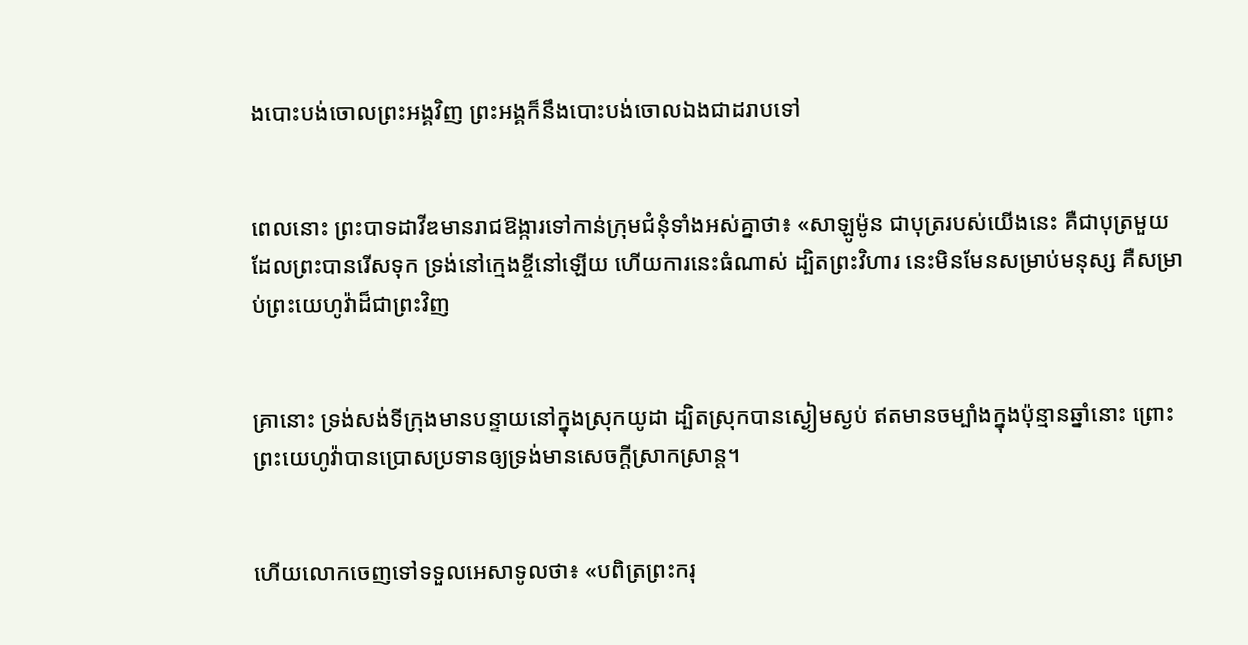ងបោះ‌បង់ចោលព្រះ‌អង្គវិញ ព្រះ‌អង្គក៏នឹងបោះ‌បង់ចោលឯងជាដរាបទៅ


ពេលនោះ ព្រះបាទដាវីឌមានរាជ‌ឱង្ការទៅកាន់ក្រុមជំនុំទាំងអស់គ្នាថា៖ «សាឡូម៉ូន ជាបុត្ររបស់យើងនេះ គឺជាបុត្រមួយដែលព្រះបានរើសទុក ទ្រង់នៅក្មេងខ្ចីនៅឡើយ ហើយការនេះធំណាស់ ដ្បិតព្រះ‌វិហារ នេះមិនមែនសម្រាប់មនុស្ស គឺសម្រាប់ព្រះ‌យេហូវ៉ាដ៏ជាព្រះវិញ


គ្រានោះ ទ្រង់សង់ទីក្រុងមានបន្ទាយនៅក្នុងស្រុកយូដា ដ្បិតស្រុកបានស្ងៀមស្ងប់ ឥតមានចម្បាំងក្នុងប៉ុន្មានឆ្នាំនោះ ព្រោះព្រះ‌យេហូវ៉ាបានប្រោសប្រទានឲ្យទ្រង់មានសេចក្ដីស្រាក‌ស្រាន្ត។


ហើយលោកចេញទៅទទួលអេសាទូលថា៖ «បពិត្រព្រះ‌ករុ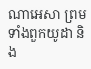ណាអេសា ព្រមទាំងពួកយូដា និង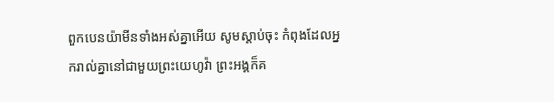ពួកបេនយ៉ាមីនទាំងអស់គ្នាអើយ សូមស្តាប់ចុះ កំពុងដែលអ្នករាល់គ្នានៅជា‌មួយព្រះ‌យេហូវ៉ា ព្រះ‌អង្គក៏គ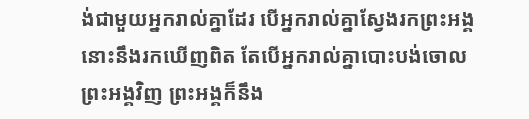ង់ជា‌មួយអ្នករាល់គ្នាដែរ បើអ្នករាល់គ្នាស្វែងរកព្រះ‌អង្គ នោះនឹងរកឃើញពិត តែបើអ្នករាល់គ្នាបោះ‌បង់ចោលព្រះ‌អង្គវិញ ព្រះ‌អង្គក៏នឹង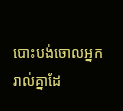បោះ‌បង់ចោលអ្នករាល់គ្នាដែ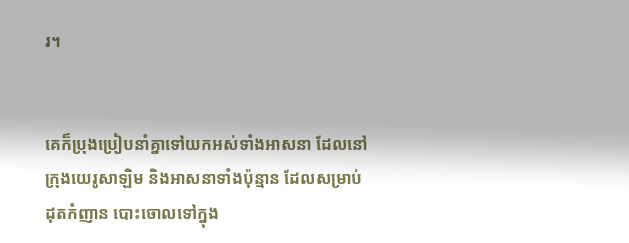រ។


គេក៏ប្រុង‌ប្រៀបនាំគ្នាទៅយកអស់ទាំងអាស‌នា ដែលនៅក្រុងយេរូ‌សាឡិម និងអាស‌នាទាំងប៉ុន្មាន ដែលសម្រាប់ដុតកំញាន បោះចោលទៅក្នុង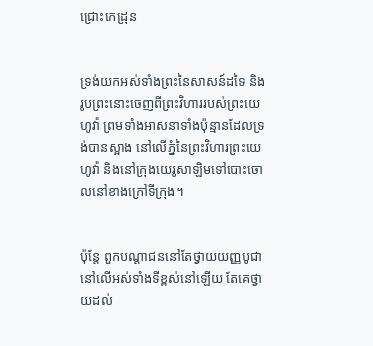ជ្រោះកេដ្រុន


ទ្រង់យកអស់ទាំងព្រះនៃសាសន៍ដទៃ និងរូបព្រះនោះចេញពីព្រះ‌វិហាររបស់ព្រះ‌យេហូវ៉ា ព្រមទាំងអាស‌នាទាំងប៉ុន្មានដែលទ្រង់បានស្អាង នៅលើភ្នំនៃព្រះ‌វិហារព្រះ‌យេហូវ៉ា និងនៅក្រុងយេរូ‌សាឡិមទៅបោះចោលនៅខាងក្រៅទីក្រុង។


ប៉ុន្តែ ពួកបណ្ដា‌ជននៅតែថ្វាយយញ្ញ‌បូជានៅលើអស់ទាំងទីខ្ពស់នៅឡើយ តែគេថ្វាយដល់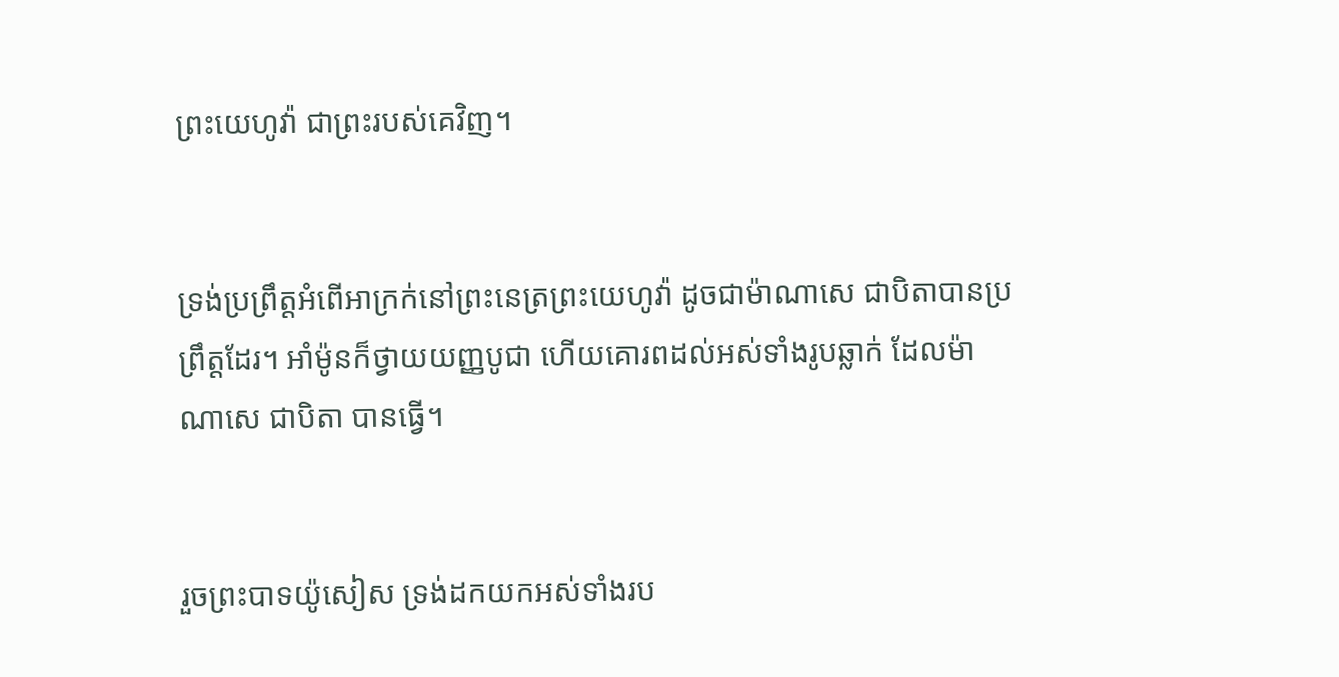ព្រះ‌យេហូវ៉ា ជាព្រះរបស់គេវិញ។


ទ្រង់ប្រព្រឹត្តអំពើអាក្រក់នៅព្រះ‌នេត្រព្រះ‌យេហូវ៉ា ដូចជាម៉ាណា‌សេ ជា‌បិតាបានប្រព្រឹត្តដែរ។ អាំម៉ូនក៏ថ្វាយយញ្ញ‌បូជា ហើយគោរពដល់អស់ទាំងរូបឆ្លាក់ ដែលម៉ាណា‌សេ ជាបិតា បានធ្វើ។


រួចព្រះបាទយ៉ូសៀស ទ្រង់ដកយកអស់ទាំងរប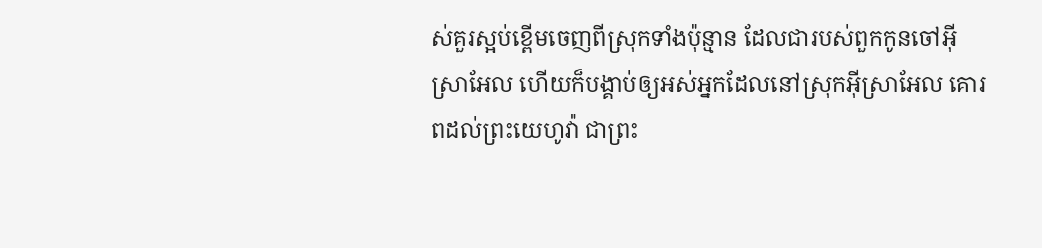ស់គួរស្អប់ខ្ពើមចេញពីស្រុកទាំងប៉ុន្មាន ដែលជារបស់ពួកកូនចៅអ៊ីស្រា‌អែល ហើយក៏បង្គាប់ឲ្យអស់អ្នកដែលនៅស្រុកអ៊ីស្រា‌អែល គោរពដល់ព្រះ‌យេហូវ៉ា ជាព្រះ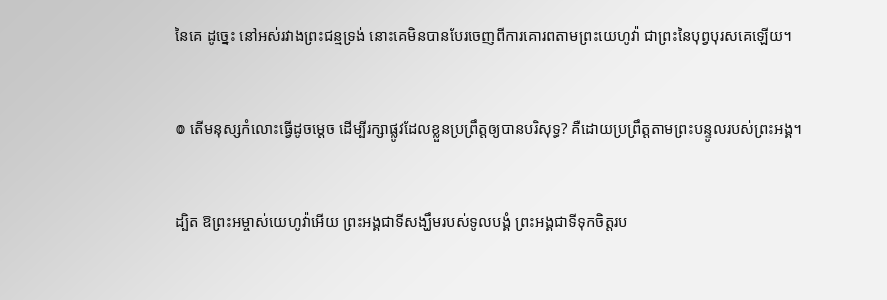នៃគេ ដូច្នេះ នៅអស់រវាងព្រះ‌ជន្មទ្រង់ នោះគេមិនបានបែរចេញពីការគោរពតាមព្រះ‌យេហូវ៉ា ជាព្រះនៃបុព្វ‌បុរសគេឡើយ។


៙ តើមនុស្សកំលោះធ្វើដូចម្ដេច ដើម្បីរក្សាផ្លូវដែលខ្លួនប្រព្រឹត្តឲ្យបានបរិសុទ្ធ? គឺដោយប្រព្រឹត្តតាមព្រះ‌បន្ទូលរបស់ព្រះ‌អង្គ។


ដ្បិត ឱព្រះ‌អម្ចាស់‌យេហូវ៉ាអើយ ព្រះ‌អង្គជាទីសង្ឃឹមរបស់ទូល‌បង្គំ ព្រះ‌អង្គជាទីទុកចិត្តរប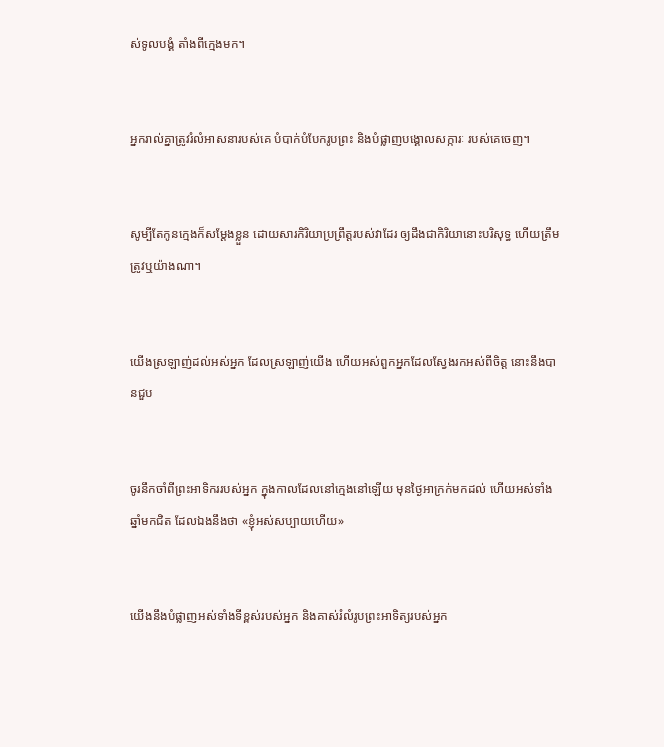ស់ទូល‌បង្គំ តាំងពីក្មេងមក។


អ្នករាល់គ្នាត្រូវរំលំអាសនារបស់គេ បំបាក់បំបែករូបព្រះ និងបំផ្លាញបង្គោលសក្ការៈ របស់គេចេញ។


សូម្បីតែកូនក្មេងក៏សម្ដែងខ្លួន ដោយ‌សារកិរិយាប្រព្រឹត្តរបស់វាដែរ ឲ្យដឹងជាកិរិយានោះបរិសុទ្ធ ហើយត្រឹមត្រូវឬយ៉ាងណា។


យើងស្រឡាញ់ដល់អស់អ្នក ដែលស្រឡាញ់យើង ហើយអស់ពួកអ្នកដែលស្វែងរកអស់ពីចិត្ត នោះនឹងបានជួប


ចូរនឹកចាំពីព្រះអាទិកររបស់អ្នក ក្នុងកាលដែលនៅក្មេងនៅឡើយ មុនថ្ងៃអាក្រក់មកដល់ ហើយអស់ទាំងឆ្នាំមកជិត ដែលឯងនឹងថា «ខ្ញុំអស់សប្បាយហើយ»


យើងនឹងបំផ្លាញអស់ទាំងទីខ្ពស់របស់អ្នក និងគាស់រំលំរូបព្រះ‌អាទិត្យរបស់អ្នក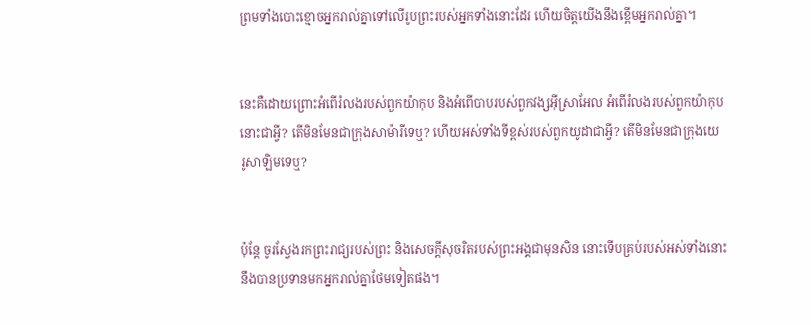ព្រមទាំងបោះខ្មោចអ្នករាល់គ្នាទៅលើរូបព្រះរបស់អ្នកទាំងនោះដែរ ហើយចិត្តយើងនឹងខ្ពើមអ្នករាល់គ្នា។


នេះគឺដោយព្រោះអំពើរំលងរបស់ពួកយ៉ាកុប និងអំពើបាបរបស់ពួកវង្សអ៊ីស្រា‌អែល អំពើរំលងរបស់ពួកយ៉ាកុបនោះជាអ្វី? តើមិនមែនជាក្រុងសាម៉ារីទេឬ? ហើយអស់ទាំងទីខ្ពស់របស់ពួកយូដាជាអ្វី? តើមិនមែនជាក្រុងយេរូ‌សាឡិមទេឬ?


ប៉ុន្តែ ចូរស្វែងរកព្រះរាជ្យរបស់ព្រះ និងសេចក្តីសុចរិតរបស់ព្រះ‌អង្គជាមុនសិន នោះទើបគ្រប់របស់អស់ទាំងនោះ នឹងបានប្រទានមកអ្នករាល់គ្នាថែមទៀតផង។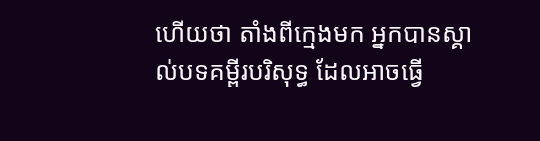ហើយថា តាំងពីក្មេងមក អ្នកបានស្គាល់បទគម្ពីរបរិសុទ្ធ ដែលអាចធ្វើ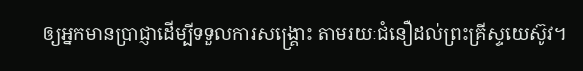ឲ្យអ្នកមានប្រាជ្ញាដើម្បីទទួលការសង្គ្រោះ តាមរយៈជំនឿដល់ព្រះ‌គ្រីស្ទ‌យេស៊ូវ។